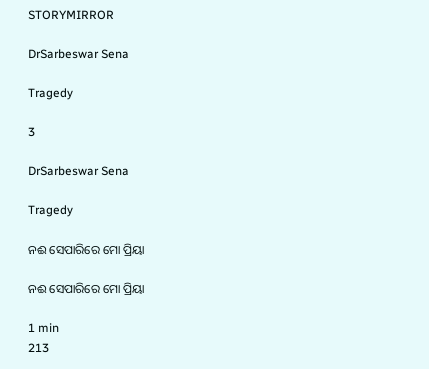STORYMIRROR

DrSarbeswar Sena

Tragedy

3

DrSarbeswar Sena

Tragedy

ନଈ ସେପାରିରେ ମୋ ପ୍ରିୟା

ନଈ ସେପାରିରେ ମୋ ପ୍ରିୟା

1 min
213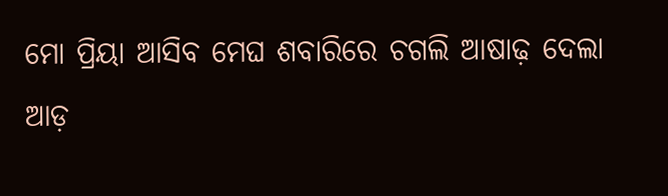ମୋ ପ୍ରିୟା ଆସିବ ମେଘ ଶବାରିରେ ଚଗଲି ଆଷାଢ଼ ଦେଲା ଆଡ଼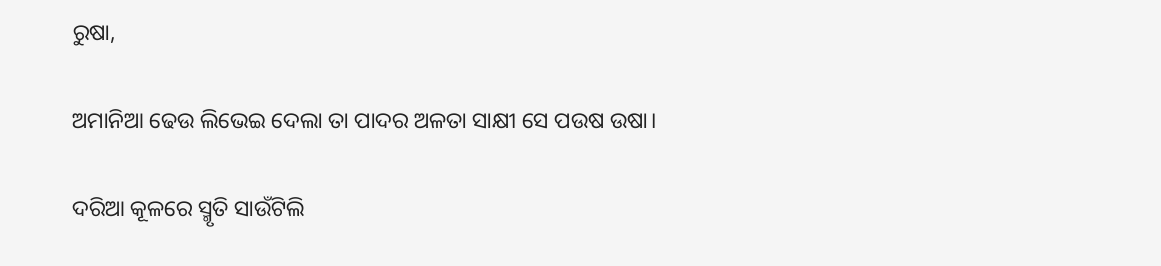ରୁଷା,

ଅମାନିଆ ଢେଉ ଲିଭେଇ ଦେଲା ତା ପାଦର ଅଳତା ସାକ୍ଷୀ ସେ ପଉଷ ଉଷା।

ଦରିଆ କୂଳରେ ସ୍ମୃତି ସାଉଁଟିଲି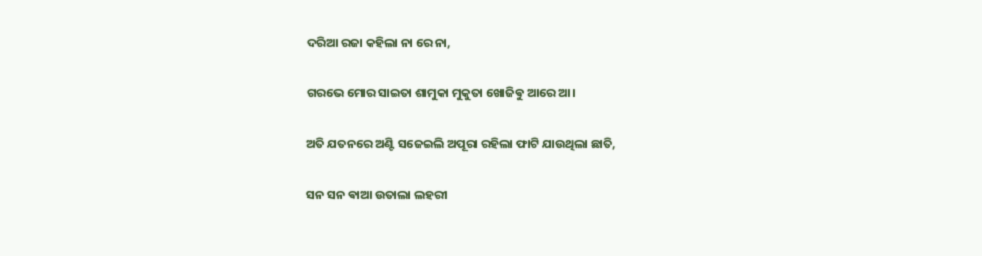ଦରିଆ ରଜା କହିଲା ନା ରେ ନା,

ଗରଭେ ମୋର ସାଇତା ଶାମୁକା ମୁକୁତା ଖୋଜିଵୁ ଆରେ ଆ।

ଅତି ଯତନରେ ଅଣ୍ଟି ସଜେଇଲି ଅପୂରା ରହିଲା ଫାଟି ଯାଉଥିଲା ଛାତି,

ସନ ସନ ଵାଆ ଉତାଲା ଲହରୀ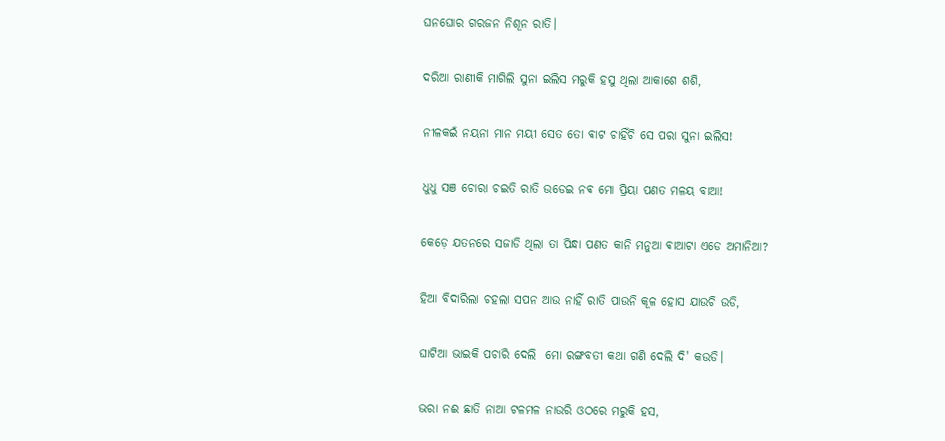ଘନଘୋର ଗରଜନ ନିଶୂନ ରାତି।

ଦରିଆ ରାଣୀକି ମାଗିଲି ସୁନା ଇଲିସ ମରୁକି ହସୁ ଥିଲା ଆକାଶେ ଶଶି,

ନୀଳକଇଁ ନୟନା ମାନ ମୟୀ ସେତ ତୋ ଵାଟ ଚାହିଁଚି ସେ ପରା ସୁନା ଇଲିସ!

ଧୁଧୁ ସଞ ଚୋରା ଚଇତି ରାତି ଉଡେଇ ନଵ ମୋ ପ୍ରିୟା ପଣତ ମଳୟ ବାଆ!

କେଡ଼େ ଯତନରେ ସଜାଡି ଥିଲା ତା ପିନ୍ଧା ପଣତ କାନି ମନୁଆ ଵାଆଟା ଏଡେ ଅମାନିଆ?

ହିଆ ବିଦାରିଲା ଚହଲା ସପନ ଆଉ ନାହିଁ ରାତି ପାଉନି କୂଳ ହୋସ ଯାଉଚି ଉଡି,

ଘାଟିଆ ଭାଇକି ପଚାରି ଦେଲି  ମୋ ରଙ୍ଗବତୀ କଥା ଗଣି ଦେଲି ଦି' କଉଡି।

ଭରା ନଈ ଛାତି ନାଆ ଟଳମଳ ନାଉରି ଓଠରେ ମରୁକି ହସ,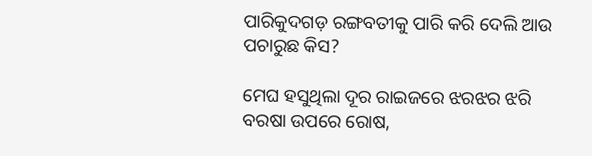ପାରିକୁଦଗଡ଼ ରଙ୍ଗବତୀକୁ ପାରି କରି ଦେଲି ଆଉ ପଚାରୁଛ କିସ?

ମେଘ ହସୁଥିଲା ଦୂର ରାଇଜରେ ଝରଝର ଝରି ବରଷା ଉପରେ ରୋଷ,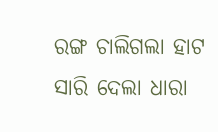ରଙ୍ଗ ଚାଲିଗଲା ହାଟ ସାରି ଦେଲା ଧାରା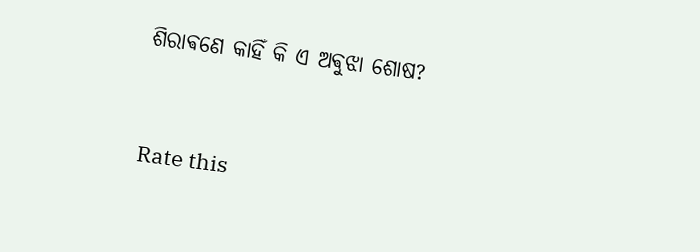ଶିରାଵଣେ କାହିଁ କି ଏ ଅଵୁଝା ଶୋଷ?


Rate this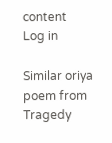content
Log in

Similar oriya poem from Tragedy